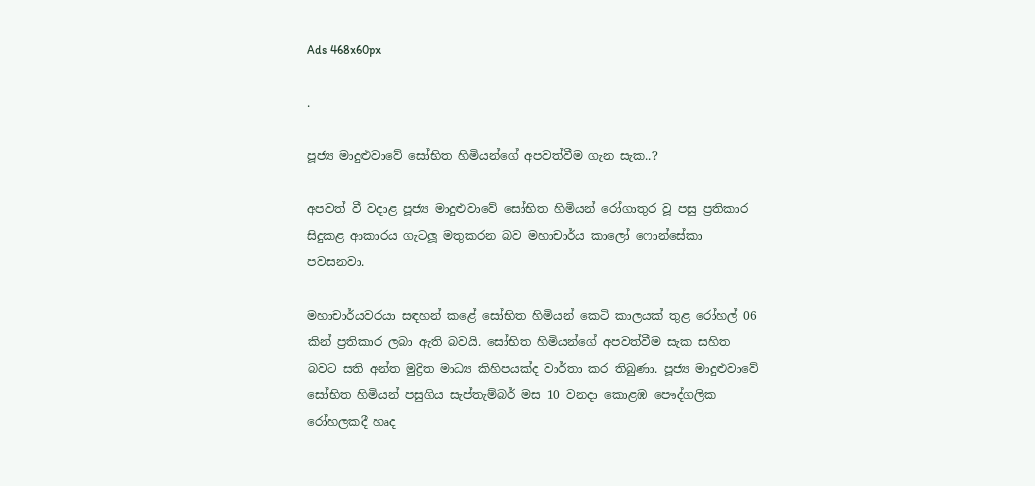Ads 468x60px

.

පූජ්‍ය මාදුළුවාවේ සෝභිත හිමියන්ගේ අපවත්වීම ගැන සැක..?

අපවත් වී වදාළ පූජ්‍ය මාදුළුවාවේ සෝභිත හිමියන් රෝගාතුර වූ පසු ප්‍රතිකාර සිදුකළ ආකාරය ගැටලූ මතුකරන බව මහාචාර්ය කාලෝ ෆොන්සේකා පවසනවා.

මහාචාර්යවරයා සඳහන් කළේ සෝභිත හිමියන් කෙටි කාලයක් තුළ රෝහල් 06 කින් ප්‍රතිකාර ලබා ඇති බවයි. සෝභිත හිමියන්ගේ අපවත්වීම සැක සහිත බවට සති අන්ත මුද්‍රිත මාධ්‍ය කිහිපයක්ද වාර්තා කර තිබුණා. පූජ්‍ය මාදුළුවාවේ සෝභිත හිමියන් පසුගිය සැප්තැම්බර් මස 10 වනදා කොළඹ පෞද්ගලික රෝහලකදී හෘද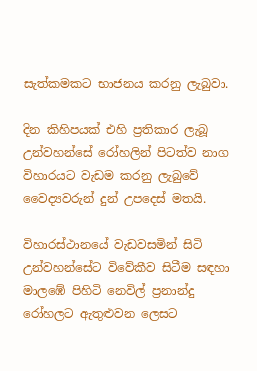සැත්කමකට භාජනය කරනු ලැබුවා.

දින කිහිපයක් එහි ප්‍රතිකාර ලැබූ උන්වහන්සේ රෝහලින් පිටත්ව නාග විහාරයට වැඩම කරනු ලැබුවේ වෛද්‍යවරුන් දුන් උපදෙස් මතයි.

විහාරස්ථානයේ වැඩවසමින් සිටි උන්වහන්සේට විවේකීව සිටීම සඳහා මාලඹේ පිහිටි නෙවිල් ප්‍රනාන්දු රෝහලට ඇතුළුවන ලෙසට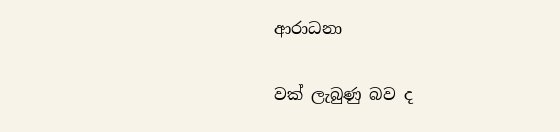ආරාධනා

වක් ලැබුණු බව ද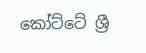කෝට්ටේ ශ්‍රී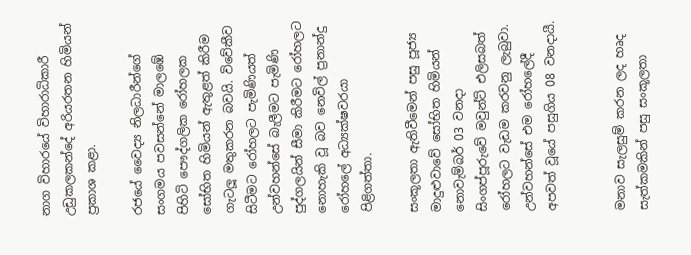නාග විහාරයේ විහාරාධිකාරී උඩුකලකන්දේ අරියරතන හිමියන් ප්‍රකාශ කළා.

රජයේ වෛද්‍ය නිලධාරීන්ගේ සංගමය පවසන්නේ මාලඹේ පිහිටි පෞද්ගලික රෝහලක සෝභිත හිමියන් ඇතුළත් කිරීම ගැටලූ මතුකරන බවයි. විවේකීව සිටීමට රෝහලට පැමිණියත් උන්වහන්සේ බැලීමට පැමිණි පුද්ගලයින් සීමා කිරීමට රෝහලට නොහැකි වූ බව නෙවිල් ප්‍රනාන්දු රෝහලේ අධ්‍යක්ෂවරයා පිළිගත්තා.

සංකූලතා ඇතිවීමෙන් පසු පූජ්‍ය මාදුළුවාවේ සෝභිත හිමියන් නොවැම්බර් 03 වනදා සිංගප්පූරුවේ මවුන්ට් එලිසබත් රෝහලට වැඩම කරවනු ලැබුවා. උන්වහන්සේ එම රෝහලේදී අපවත් වූයේ පසුගිය 08 වනදායී.


මනාව සැලසුම් කරන ලද හෘද සැත්කමකින් පසු සංකූලතා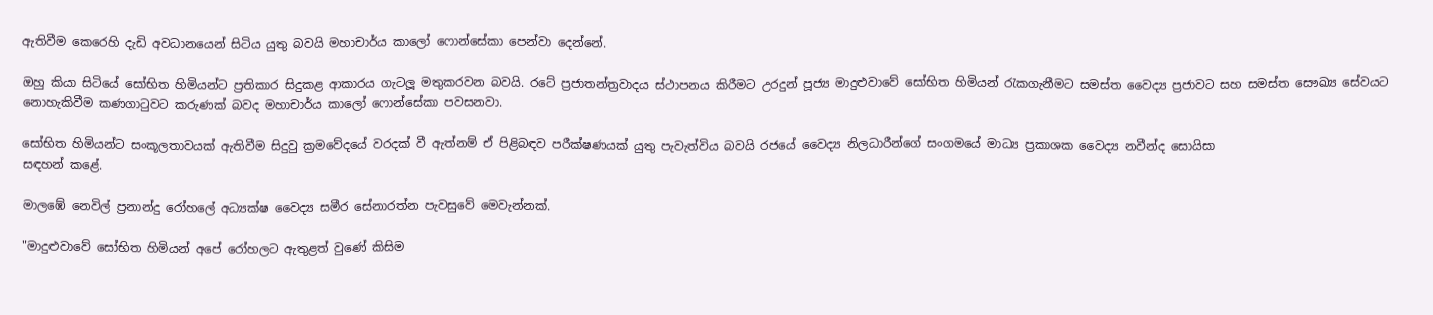ඇතිවීම කෙරෙහි දැඩි අවධානයෙන් සිටිය යුතු බවයි මහාචාර්ය කාලෝ ෆොන්සේකා පෙන්වා දෙන්නේ.

ඔහු කියා සිටියේ සෝභිත හිමියන්ට ප්‍රතිකාර සිදුකළ ආකාරය ගැටලූ මතුකරවන බවයි. රටේ ප්‍රජාතන්ත්‍රවාදය ස්ථාපනය කිරීමට උරදුන් පූජ්‍ය මාදුළුවාවේ සෝභිත හිමියන් රැකගැනීමට සමස්ත වෛද්‍ය ප්‍රජාවට සහ සමස්ත සෞඛ්‍ය සේවයට නොහැකිවීම කණගාටුවට කරුණක් බවද මහාචාර්ය කාලෝ ෆොන්සේකා පවසනවා.

සෝභිත හිමියන්ට සංකූලතාවයක් ඇතිවීම සිදුවු ක්‍රමවේදයේ වරදක් වී ඇත්නම් ඒ පිළිබඳව පරීක්ෂණයක් යුතු පැවැත්විය බවයි රජයේ වෛද්‍ය නිලධාරීන්ගේ සංගමයේ මාධ්‍ය ප්‍රකාශක වෛද්‍ය නවීන්ද සොයිසා
සඳහන් කළේ.

මාලඹේ නෙවිල් ප්‍රනාන්දු රෝහලේ අධ්‍යක්ෂ වෛද්‍ය සමීර සේනාරත්න පැවසුවේ මෙවැන්නක්.

"මාදුළුවාවේ සෝභිත හිමියන් අපේ රෝහලට ඇතුළත් වුණේ කිසිම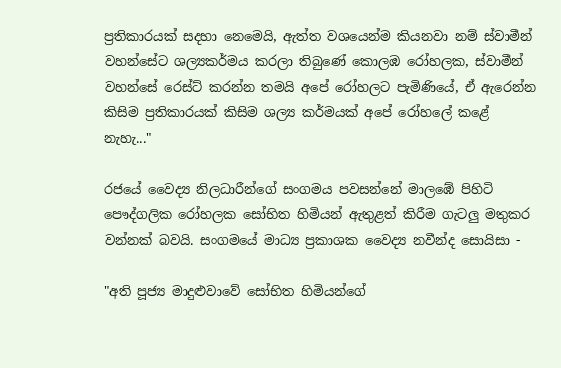ප්‍රතිකාරයක් සදහා නෙමෙයි, ඇත්ත වශයෙන්ම කියනවා නම් ස්වාමීන් වහන්සේට ශල්‍යකර්මය කරලා තිබුණේ කොලඹ රෝහලක, ස්වාමීන් වහන්සේ රෙස්ට් කරන්න තමයි අපේ රෝහලට පැමිණියේ, ඒ ඇරෙන්න කිසිම ප්‍රතිකාරයක් කිසිම ශල්‍ය කර්මයක් අපේ රෝහලේ කළේ නැහැ..."

රජයේ වෛද්‍ය නිලධාරීන්ගේ සංගමය පවසන්නේ මාලඹේ පිහිටි පෞද්ගලික රෝහලක සෝභිත හිමියන් ඇතුළත් කිරීම ගැටලු මතුකර වන්නක් බවයි. සංගමයේ මාධ්‍ය ප්‍රකාශක වෛද්‍ය නවීන්ද සොයිසා -

"අති පූජ්‍ය මාදුළුවාවේ සෝභිත හිමියන්ගේ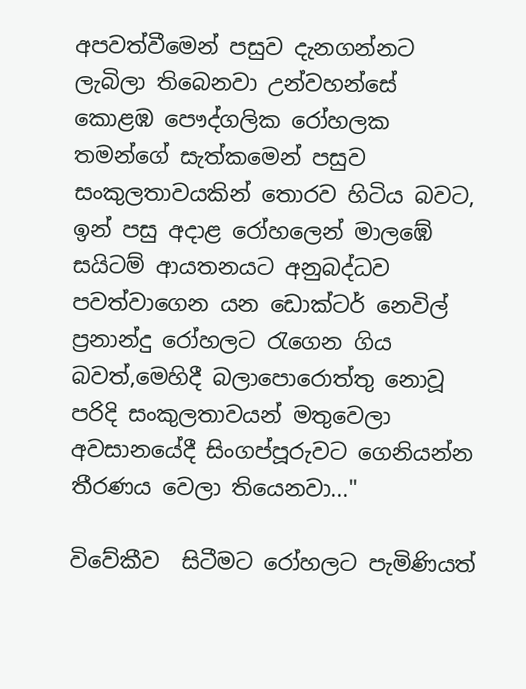අපවත්වීමෙන් පසුව දැනගන්නට ලැබිලා තිබෙනවා උන්වහන්සේ කොළඹ පෞද්ගලික රෝහලක තමන්ගේ සැත්කමෙන් පසුව සංකුලතාවයකින් තොරව හිටිය බවට, ඉන් පසු අදාළ රෝහලෙන් මාලඹේ සයිටම් ආයතනයට අනුබද්ධව පවත්වාගෙන යන ඩොක්ටර් නෙවිල් ප්‍රනාන්දු රෝහලට රැගෙන ගිය බවත්,මෙහිදී බලාපොරොත්තු නොවූ පරිදි සංකුලතාවයන් මතුවෙලා අවසානයේදී සිංගප්පූරුවට ගෙනියන්න තීරණය වෙලා තියෙනවා..."

විවේකීව  සිටීමට රෝහලට පැමිණියත්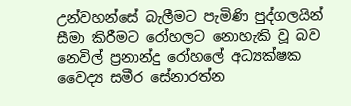උන්වහන්සේ බැලීමට පැමිණි පුද්ගලයින් සීමා කිරීමට රෝහලට නොහැකි වූ බව නෙවිල් ප්‍රනාන්දු රෝහලේ අධ්‍යක්ෂක  වෛද්‍ය සමීර සේනාරත්න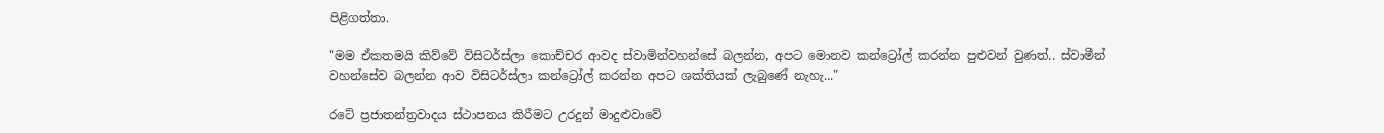පිළිගත්තා.

"මම ඒකතමයි කිව්වේ විසිටර්ස්ලා කොච්චර ආවද ස්වාමින්වහන්සේ බලන්න, අපට මොනව කන්ට්‍රෝල් කරන්න පුළුවන් වුණත්.. ස්වාමීන් වහන්සේව බලන්න ආව විසිටර්ස්ලා කන්ට්‍රෝල් කරන්න අපට ශක්තියක් ලැබුණේ නැහැ..."

රටේ ප්‍රජාතන්ත්‍රවාදය ස්ථාපනය කිරීමට උරදුන් මාදුළුවාවේ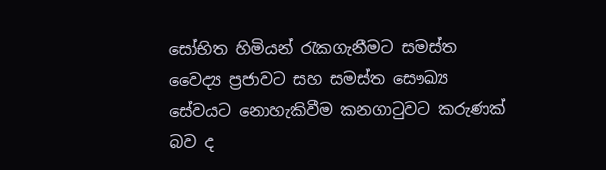සෝභිත හිමියන් රැකගැනීමට සමස්ත වෛද්‍ය ප්‍රජාවට සහ සමස්ත සෞඛ්‍ය සේවයට නොහැකිවීම කනගාටුවට කරුණක් බව ද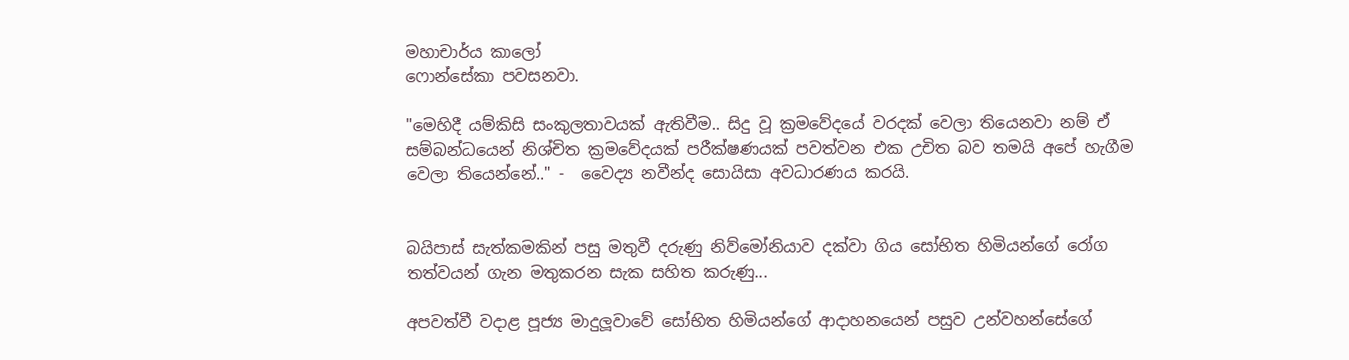මහාචාර්ය කාලෝ
ෆොන්සේකා පවසනවා.

"මෙහිදී යම්කිසි සංකුලතාවයක් ඇතිවීම.. සිදු වූ ක්‍රමවේදයේ වරදක් වෙලා තියෙනවා නම් ඒ සම්බන්ධයෙන් නිශ්චිත ක්‍රමවේදයක් පරීක්ෂණයක් පවත්වන එක උචිත බව තමයි අපේ හැගීම වෙලා තියෙන්නේ.." -  වෛද්‍ය නවීන්ද සොයිසා අවධාරණය කරයි.


බයිපාස් සැත්කමකින් පසු මතුවී දරුණු නිව්මෝනියාව දක්වා ගිය සෝභිත හිමියන්ගේ රෝග තත්වයන් ගැන මතුකරන සැක සහිත කරුණු...

අපවත්වී වදාළ පූජ්‍ය මාදුලූවාවේ සෝභිත හිමියන්ගේ ආදාහනයෙන් පසුව උන්වහන්සේගේ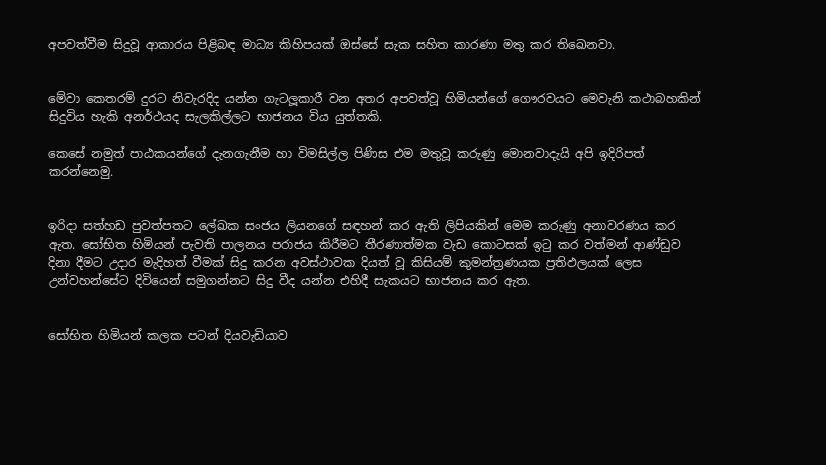අපවත්වීම සිදුවූ ආකාරය පිළිබඳ මාධ්‍ය කිහිපයක් ඔස්සේ සැක සහිත කාරණා මතු කර තිඛෙනවා.


මේවා කෙතරම් දුරට නිවැරදිද යන්න ගැටලූකාරී වන අතර අපවත්වූ හිමියන්ගේ ගෞරවයට මෙවැනි කථාබහකින් සිදුවිය හැකි අනර්ථයද සැලකිල්ලට භාජනය විය යුත්තකි.

කෙසේ නමුත් පාඨකයන්ගේ දැනගැනීම හා විමසිල්ල පිණිස එම මතුවූ කරුණු මොනවාදැයි අපි ඉදිරිපත් කරන්නෙමු.


ඉරිදා සත්හඩ පුවත්පතට ලේඛක සංජය ලියනගේ සඳහන් කර ඇති ලිපියකින් මෙම කරුණු අනාවරණය කර ඇත. සෝභිත හිමියන් පැවති පාලනය පරාජය කිරීමට තීරණාත්මක වැඩ කොටසක් ඉටු කර වත්මන් ආණ්ඩුව දිනා දීමට උදාර මැදිහත් වීමක් සිදු කරන අවස්ථාවක දියත් වූ කිසියම් කුමන්ත්‍රණයක ප්‍රතිඵලයක් ලෙස උන්වහන්සේට දිවියෙන් සමුගන්නට සිදු වීද යන්න එහිදී සැකයට භාජනය කර ඇත.


සෝභිත හිමියන් කලක පටන් දියවැඩියාව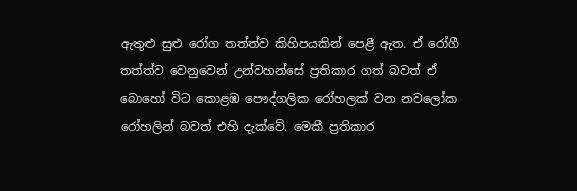ඇතුළු සුළු රෝග තත්ත්ව කිහිපයකින් පෙළී ඇත. ඒ රෝගී තත්ත්ව වෙනුවෙන් උන්වහන්සේ ප්‍රතිකාර ගත් බවත් ඒ බොහෝ විට කොළඹ පෞද්ගලික රෝහලක් වන නවලෝක රෝහලින් බවත් එහි දැක්වේ. මෙකී ප්‍රතිකාර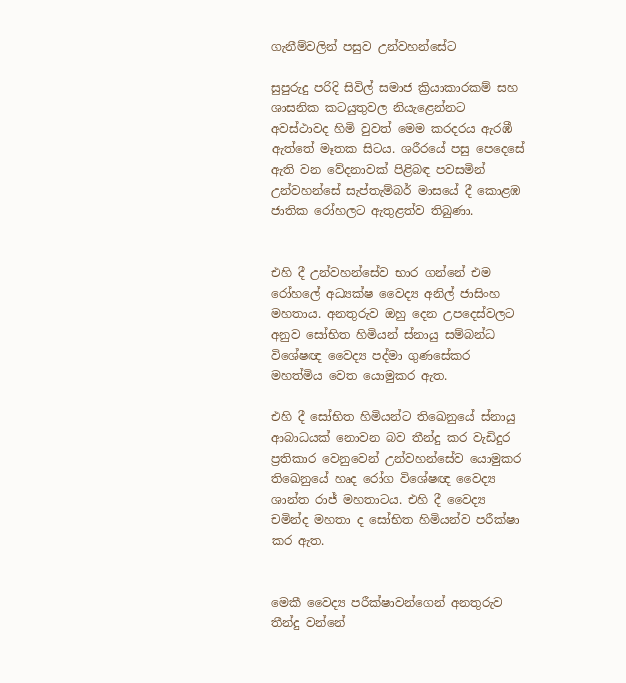ගැනීම්වලින් පසුව උන්වහන්සේට

සුපුරුදු පරිදි සිවිල් සමාජ ක්‍රියාකාරකම් සහ ශාසනික කටයුතුවල නියැළෙන්නට අවස්ථාවද හිමි වුවත් මෙම කරදරය ඇරඹී ඇත්තේ මෑතක සිටය. ශරීරයේ පසු පෙදෙසේ ඇති වන වේදනාවක් පිළිබඳ පවසමින් උන්වහන්සේ සැප්තැම්බර් මාසයේ දී කොළඹ ජාතික රෝහලට ඇතුළත්ව තිබුණා.


එහි දී උන්වහන්සේව භාර ගන්නේ එම රෝහලේ අධ්‍යක්ෂ වෛද්‍ය අනිල් ජාසිංහ මහතාය. අනතුරුව ඔහු දෙන උපදෙස්වලට අනුව සෝභිත හිමියන් ස්නායු සම්බන්ධ විශේෂඥ වෛද්‍ය පද්මා ගුණසේකර මහත්මිය වෙත යොමුකර ඇත.

එහි දී සෝභිත හිමියන්ට තිඛෙනුයේ ස්නායු ආබාධයක් නොවන බව තීන්දු කර වැඩිදුර ප්‍රතිකාර වෙනුවෙන් උන්වහන්සේව යොමුකර තිඛෙනුයේ හෘද රෝග විශේෂඥ වෛද්‍ය ශාන්ත රාජ් මහතාටය. එහි දී වෛද්‍ය චමින්ද මහතා ද සෝභිත හිමියන්ව පරීක්ෂා කර ඇත.


මෙකී වෛද්‍ය පරීක්ෂාවන්ගෙන් අනතුරුව තීන්දු වන්නේ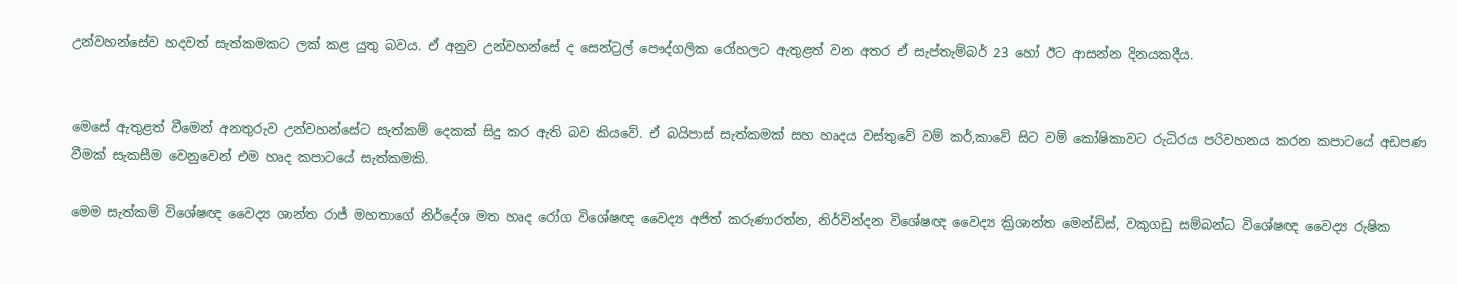උන්වහන්සේව හදවත් සැත්කමකට ලක් කළ යුතු බවය. ඒ අනුව උන්වහන්සේ ද සෙන්ට්‍රල් පෞද්ගලික රෝහලට ඇතුළත් වන අතර ඒ සැප්තැම්බර් 23 හෝ ඊට ආසන්න දිනයකදීය.


මෙසේ ඇතුළත් වීමෙන් අනතුරුව උන්වහන්සේට සැත්කම් දෙකක් සිදු කර ඇති බව කියවේ. ඒ බයිපාස් සැත්කමක් සහ හෘදය වස්තුවේ වම් කර්‚කාවේ සිට වම් කෝෂිකාවට රුධිරය පරිවහනය කරන කපාටයේ අඩපණ වීමක් සැකසීම වෙනුවෙන් එම හෘද කපාටයේ සැත්කමකි.

මෙම සැත්කම් විශේෂඥ වෛද්‍ය ශාන්ත රාජ් මහතාගේ නිර්දේශ මත හෘද රෝග විශේෂඥ වෛද්‍ය අජිත් කරුණාරත්න, නිර්වින්දන විශේෂඥ වෛද්‍ය ක්‍රිශාන්ත මෙන්ඩිස්, වකුගඩු සම්බන්ධ විශේෂඥ වෛද්‍ය රුෂික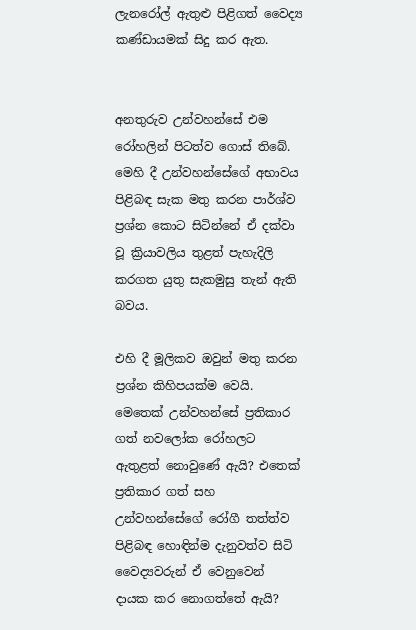ලැනරෝල් ඇතුළු පිළිගත් වෛද්‍ය කණ්ඩායමක් සිදු කර ඇත.


අනතුරුව උන්වහන්සේ එම රෝහලින් පිටත්ව ගොස් තිබේ. මෙහි දී උන්වහන්සේගේ අභාවය පිළිබඳ සැක මතු කරන පාර්ශ්ව ප්‍රශ්න කොට සිටින්නේ ඒ දක්වා වූ ක්‍රියාවලිය තුළත් පැහැදිලි කරගත යුතු සැකමුසු තැන් ඇති බවය.

එහි දී මූලිකව ඔවුන් මතු කරන ප්‍රශ්න කිහිපයක්ම වෙයි. මෙතෙක් උන්වහන්සේ ප්‍රතිකාර ගත් නවලෝක රෝහලට ඇතුළත් නොවුණේ ඇයි? එතෙක් ප්‍රතිකාර ගත් සහ උන්වහන්සේගේ රෝගී තත්ත්ව පිළිබඳ හොඳින්ම දැනුවත්ව සිටි වෛද්‍යවරුන් ඒ වෙනුවෙන් දායක කර නොගත්තේ ඇයි?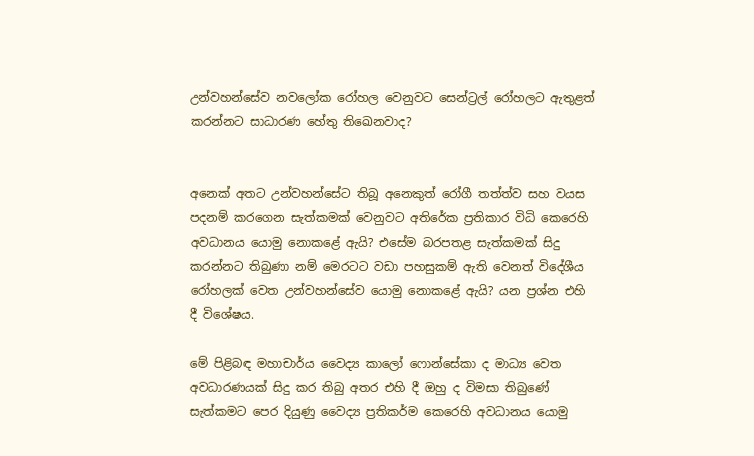උන්වහන්සේව නවලෝක රෝහල වෙනුවට සෙන්ට්‍රල් රෝහලට ඇතුළත් කරන්නට සාධාරණ හේතු තිඛෙනවාද?


අනෙක් අතට උන්වහන්සේට තිබූ අනෙකුත් රෝගී තත්ත්ව සහ වයස පදනම් කරගෙන සැත්කමක් වෙනුවට අතිරේක ප්‍රතිකාර විධි කෙරෙහි අවධානය යොමු නොකළේ ඇයි? එසේම බරපතළ සැත්කමක් සිදු කරන්නට තිබුණා නම් මෙරටට වඩා පහසුකම් ඇති වෙනත් විදේශීය රෝහලක් වෙත උන්වහන්සේව යොමු නොකළේ ඇයි? යන ප්‍රශ්න එහි දී විශේෂය.

මේ පිළිබඳ මහාචාර්ය වෛද්‍ය කාලෝ ෆොන්සේකා ද මාධ්‍ය වෙත අවධාරණයක් සිදු කර තිබු අතර එහි දී ඔහු ද විමසා තිබුණේ සැත්කමට පෙර දියුණු වෛද්‍ය ප්‍රතිකර්ම කෙරෙහි අවධානය යොමු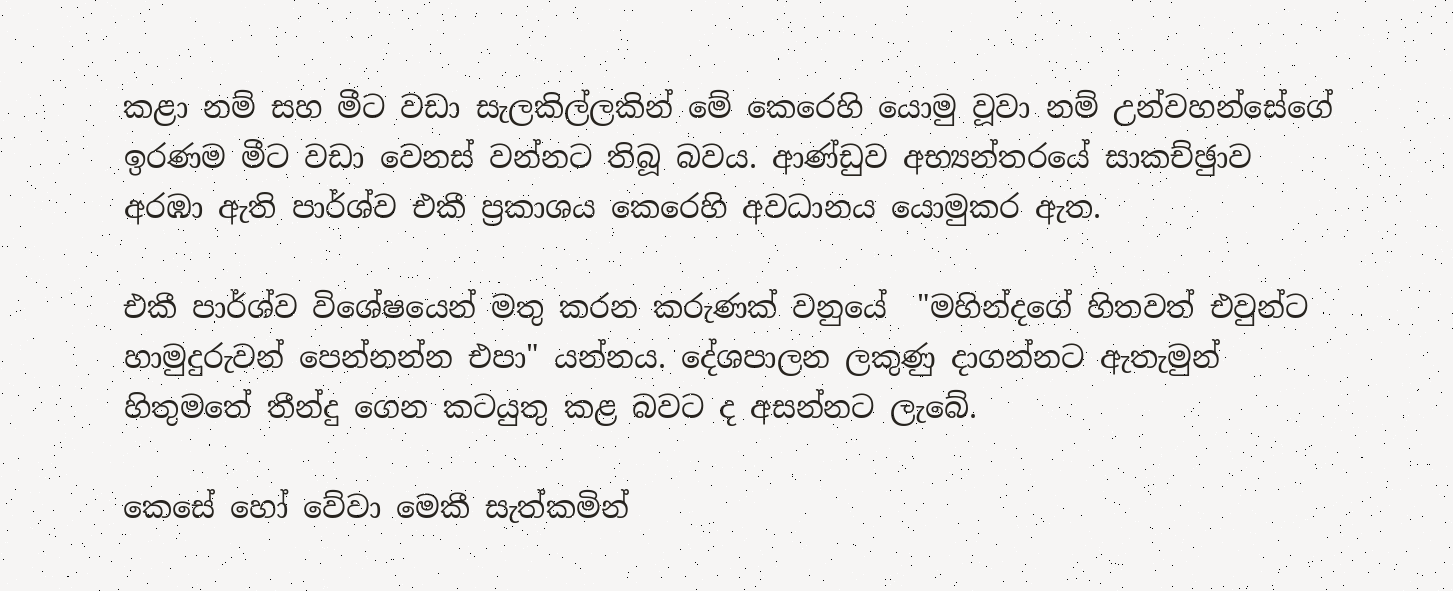කළා නම් සහ මීට වඩා සැලකිල්ලකින් මේ කෙරෙහි යොමු වූවා නම් උන්වහන්සේගේ ඉරණම මීට වඩා වෙනස් වන්නට තිබූ බවය. ආණ්ඩුව අභ්‍යන්තරයේ සාකච්ඡුාව අරඹා ඇති පාර්ශ්ව එකී ප්‍රකාශය කෙරෙහි අවධානය යොමුකර ඇත.

එකී පාර්ශ්ව විශේෂයෙන් මතු කරන කරුණක් වනුයේ  "මහින්දගේ හිතවත් එවුන්ට හාමුදුරුවන් පෙන්නන්න එපා" යන්නය. දේශපාලන ලකුණු දාගන්නට ඇතැමුන් හිතුමතේ තීන්දු ගෙන කටයුතු කළ බවට ද අසන්නට ලැබේ.

කෙසේ හෝ වේවා මෙකී සැත්කමින්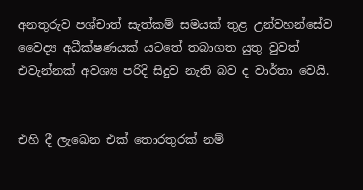අනතුරුව පශ්චාත් සැත්කම් සමයක් තුළ උන්වහන්සේව වෛද්‍ය අධීක්ෂණයක් යටතේ තබාගත යුතු වුවත් එවැන්නක් අවශ්‍ය පරිදි සිදුව නැති බව ද වාර්තා වෙයි.


එහි දී ලැඛෙන එක් තොරතුරක් නම්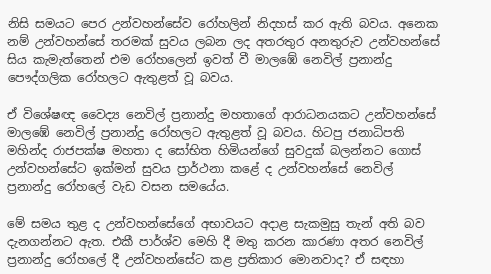නිසි සමයට පෙර උන්වහන්සේව රෝහලින් නිදහස් කර ඇති බවය. අනෙක නම් උන්වහන්සේ තරමක් සුවය ලබන ලද අතරතුර අනතුරුව උන්වහන්සේ සිය කැමැත්තෙන් එම රෝහලෙන් ඉවත් වී මාලඹේ නෙවිල් ප්‍රනාන්දු පෞද්ගලික රෝහලට ඇතුළත් වූ බවය.

ඒ විශේෂඥ වෛද්‍ය නෙවිල් ප්‍රනාන්දු මහතාගේ ආරාධනයකට උන්වහන්සේ මාලඹේ නෙවිල් ප්‍රනාන්දු රෝහලට ඇතුළත් වූ බවය. හිටපු ජනාධිපති මහින්ද රාජපක්ෂ මහතා ද සෝභිත හිමියන්ගේ සුවදුක් බලන්නට ගොස් උන්වහන්සේට ඉක්මන් සුවය ප්‍රාර්ථනා කළේ ද උන්වහන්සේ නෙවිල් ප්‍රනාන්දු රෝහලේ වැඩ වසන සමයේය.

මේ සමය තුළ ද උන්වහන්සේගේ අභාවයට අදාළ සැකමුසු තැන් අති බව දැනගන්නට ඇත. එකී පාර්ශ්ව මෙහි දී මතු කරන කාරණා අතර නෙවිල් ප්‍රනාන්දු රෝහලේ දී උන්වහන්සේට කළ ප්‍රතිකාර මොනවාද? ඒ සඳහා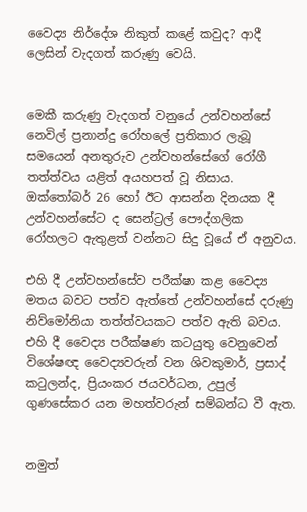වෛද්‍ය නිර්දේශ නිකුත් කළේ කවුද? ආදී ලෙසින් වැදගත් කරුණු වෙයි.


මෙකී කරුණු වැදගත් වනුයේ උන්වහන්සේ නෙවිල් ප්‍රනාන්දු රෝහලේ ප්‍රතිකාර ලැබූ සමයෙන් අනතුරුව උන්වහන්සේගේ රෝගී තත්ත්වය යළිත් අයහපත් වූ නිසාය. ඔක්තෝබර් 26 හෝ ඊට ආසන්න දිනයක දී උන්වහන්සේට ද සෙන්ට්‍රල් පෞද්ගලික රෝහලට ඇතුළත් වන්නට සිදු වූයේ ඒ අනුවය.

එහි දී උන්වහන්සේව පරීක්ෂා කළ වෛද්‍ය මතය බවට පත්ව ඇත්තේ උන්වහන්සේ දරුණු නිව්මෝනියා තත්ත්වයකට පත්ව ඇති බවය. එහි දී වෛද්‍ය පරීක්ෂණ කටයුතු වෙනුවෙන් විශේෂඥ වෛද්‍යවරුන් වන ශිවකුමාර්, ප්‍රසාද් කටුලන්ද, ප්‍රියංකර ජයවර්ධන, උපුල් ගුණසේකර යන මහත්වරුන් සම්බන්ධ වී ඇත.


නමුත්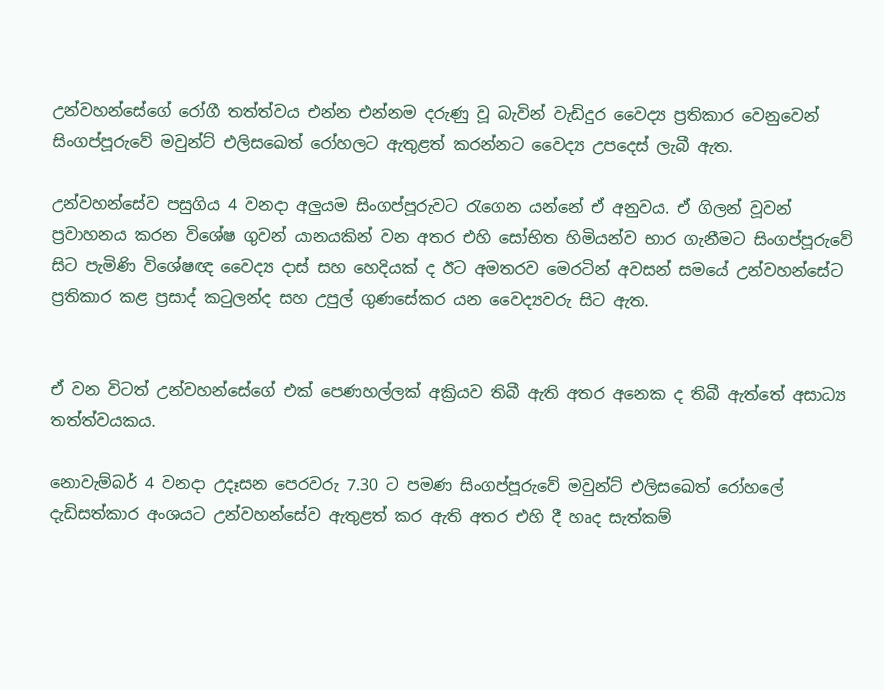උන්වහන්සේගේ රෝගී තත්ත්වය එන්න එන්නම දරුණු වූ බැවින් වැඩිදුර වෛද්‍ය ප්‍රතිකාර වෙනුවෙන් සිංගප්පූරුවේ මවුන්ට් එලිසඛෙත් රෝහලට ඇතුළත් කරන්නට වෛද්‍ය උපදෙස් ලැබී ඇත.

උන්වහන්සේව පසුගිය 4 වනදා අලුයම සිංගප්පූරුවට රැගෙන යන්නේ ඒ අනුවය. ඒ ගිලන් වූවන් ප්‍රවාහනය කරන විශේෂ ගුවන් යානයකින් වන අතර එහි සෝභිත හිමියන්ව භාර ගැනීමට සිංගප්පූරුවේ සිට පැමිණි විශේෂඥ වෛද්‍ය දාස් සහ හෙදියක් ද ඊට අමතරව මෙරටින් අවසන් සමයේ උන්වහන්සේට ප්‍රතිකාර කළ ප්‍රසාද් කටුලන්ද සහ උපුල් ගුණසේකර යන වෛද්‍යවරු සිට ඇත.


ඒ වන විටත් උන්වහන්සේගේ එක් පෙණහල්ලක් අක්‍රියව තිබී ඇති අතර අනෙක ද තිබී ඇත්තේ අසාධ්‍ය තත්ත්වයකය.

නොවැම්බර් 4 වනදා උදෑසන පෙරවරු 7.30 ට පමණ සිංගප්පූරුවේ මවුන්ට් එලිසඛෙත් රෝහලේ දැඩිසත්කාර අංශයට උන්වහන්සේව ඇතුළත් කර ඇති අතර එහි දී හෘද සැත්කම්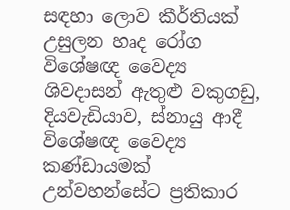සඳහා ලොව කීර්තියක් උසුලන හෘද රෝග විශේෂඥ වෛද්‍ය ශිවදාසන් ඇතුළු වකුගඩු, දියවැඩියාව, ස්නායු ආදී විශේෂඥ වෛද්‍ය කණ්ඩායමක් උන්වහන්සේට ප්‍රතිකාර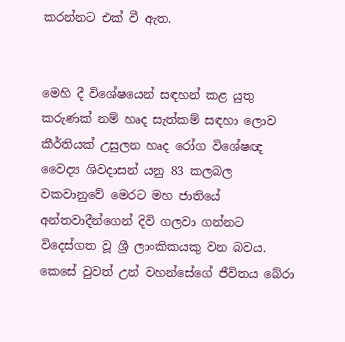කරන්නට එක් වී ඇත.


මෙහි දී විශේෂයෙන් සඳහන් කළ යුතු කරුණක් නම් හෘද සැත්කම් සඳහා ලොව කීර්තියක් උසුලන හෘද රෝග විශේෂඥ වෛද්‍ය ශිවදාසන් යනු 83 කලබල වකවානුවේ මෙරට මහ ජාතියේ අන්තවාදීන්ගෙන් දිවි ගලවා ගන්නට විදෙස්ගත වූ ශ්‍රී ලාංකිකයකු වන බවය. කෙසේ වුවත් උන් වහන්සේගේ ජීවිතය බේරා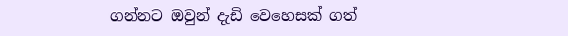ගන්නට ඔවුන් දැඩි වෙහෙසක් ගත්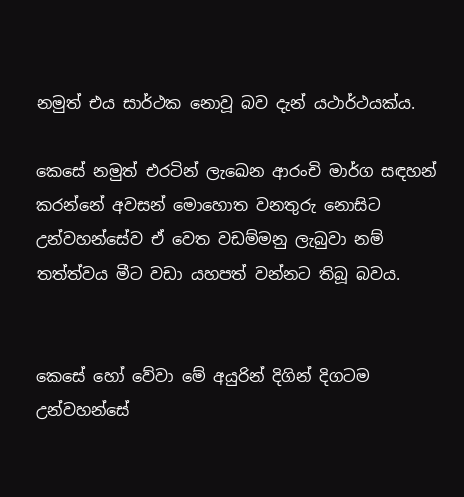නමුත් එය සාර්ථක නොවූ බව දැන් යථාර්ථයක්ය.

කෙසේ නමුත් එරටින් ලැඛෙන ආරංචි මාර්ග සඳහන් කරන්නේ අවසන් මොහොත වනතුරු නොසිට උන්වහන්සේව ඒ වෙත වඩම්මනු ලැබුවා නම් තත්ත්වය මීට වඩා යහපත් වන්නට තිබූ බවය.


කෙසේ හෝ වේවා මේ අයුරින් දිගින් දිගටම උන්වහන්සේ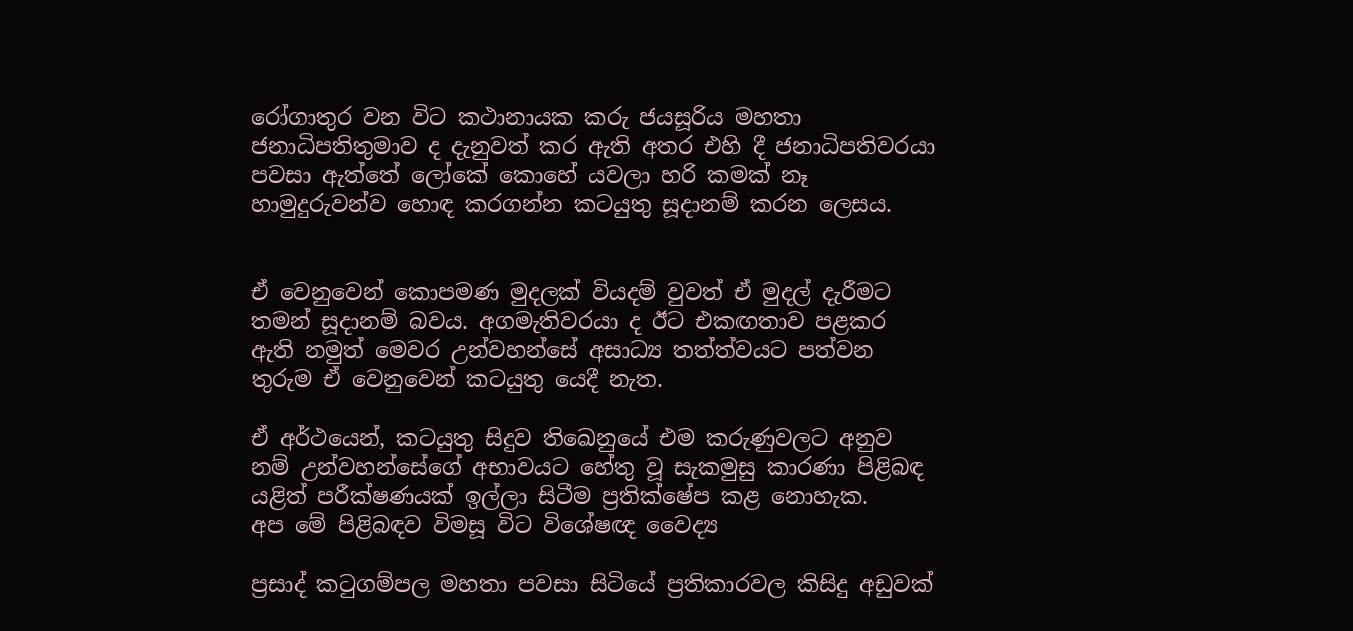රෝගාතුර වන විට කථානායක කරු ජයසූරිය මහතා ජනාධිපතිතුමාව ද දැනුවත් කර ඇති අතර එහි දී ජනාධිපතිවරයා පවසා ඇත්තේ ලෝකේ කොහේ යවලා හරි කමක් නෑ හාමුදුරුවන්ව හොඳ කරගන්න කටයුතු සූදානම් කරන ලෙසය.


ඒ වෙනුවෙන් කොපමණ මුදලක් වියදම් වුවත් ඒ මුදල් දැරීමට තමන් සූදානම් බවය. අගමැතිවරයා ද ඊට එකඟතාව පළකර ඇති නමුත් මෙවර උන්වහන්සේ අසාධ්‍ය තත්ත්වයට පත්වන තුරුම ඒ වෙනුවෙන් කටයුතු යෙදී නැත.

ඒ අර්ථයෙන්, කටයුතු සිදුව තිඛෙනුයේ එම කරුණුවලට අනුව නම් උන්වහන්සේගේ අභාවයට හේතු වූ සැකමුසු කාරණා පිළිබඳ යළිත් පරීක්ෂණයක් ඉල්ලා සිටීම ප්‍රතික්ෂේප කළ නොහැක.
අප මේ පිළිබඳව විමසූ විට විශේෂඥ වෛද්‍ය

ප්‍රසාද් කටුගම්පල මහතා පවසා සිටියේ ප්‍රතිකාරවල කිසිදු අඩුවක්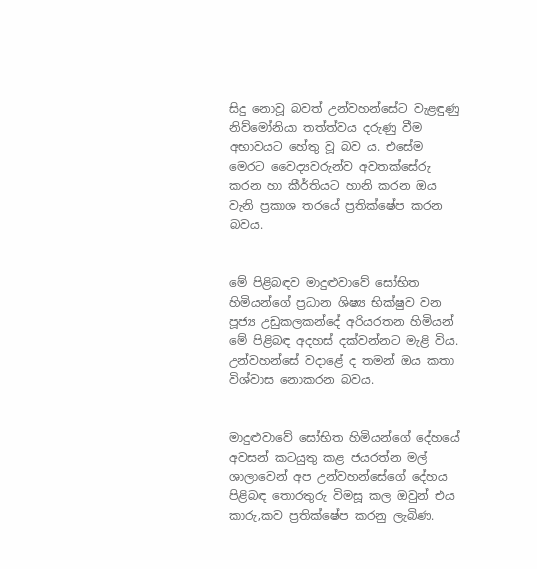සිදු නොවූ බවත් උන්වහන්සේට වැළඳුණු නිව්මෝනියා තත්ත්වය දරුණු වීම අභාවයට හේතු වූ බව ය. එසේම මෙරට වෛද්‍යවරුන්ව අවතක්සේරු කරන හා කීර්තියට හානි කරන ඔය වැනි ප්‍රකාශ තරයේ ප්‍රතික්ෂේප කරන බවය.


මේ පිළිබඳව මාදුළුවාවේ සෝභිත හිමියන්ගේ ප්‍රධාන ශිෂ්‍ය භික්ෂුව වන පූජ්‍ය උඩුකලකන්දේ අරියරතන හිමියන් මේ පිළිබඳ අදහස් දක්වන්නට මැළි විය. උන්වහන්සේ වදාළේ ද තමන් ඔය කතා විශ්වාස නොකරන බවය.


මාදුළුවාවේ සෝභිත හිමියන්ගේ දේහයේ අවසන් කටයුතු කළ ජයරත්න මල් ශාලාවෙන් අප උන්වහන්සේගේ දේහය පිළිබඳ තොරතුරු විමසූ කල ඔවුන් එය කාරු‚කව ප්‍රතික්ෂේප කරනු ලැබිණ.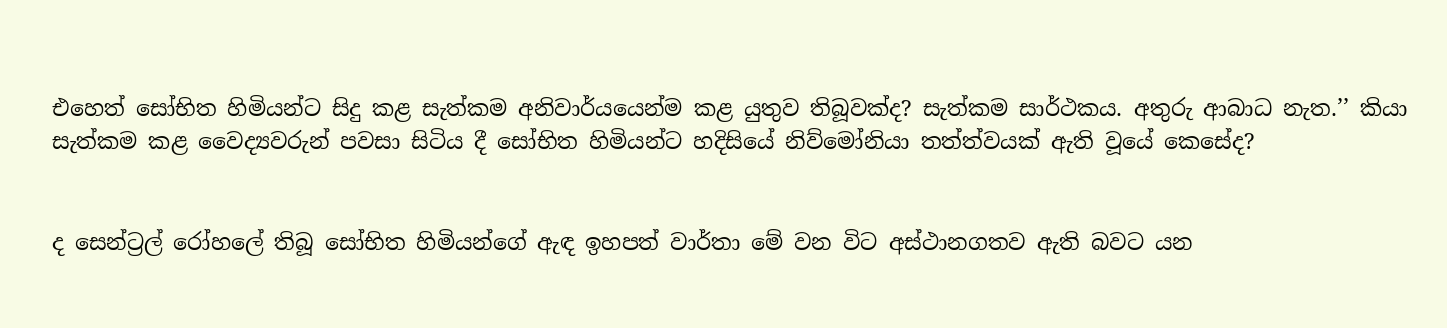එහෙත් සෝභිත හිමියන්ට සිදු කළ සැත්කම අනිවාර්යයෙන්ම කළ යුතුව තිබූවක්ද? සැත්කම සාර්ථකය. අතුරු ආබාධ නැත.’’ කියා සැත්කම කළ වෛද්‍යවරුන් පවසා සිටිය දී සෝභිත හිමියන්ට හදිසියේ නිව්මෝනියා තත්ත්වයක් ඇති වූයේ කෙසේද?


ද සෙන්ට්‍රල් රෝහලේ තිබූ සෝභිත හිමියන්ගේ ඇඳ ඉහපත් වාර්තා මේ වන විට අස්ථානගතව ඇති බවට යන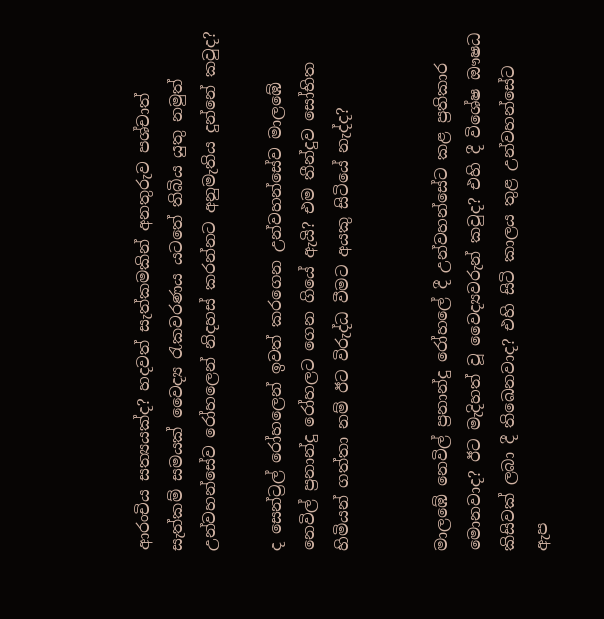ආරංචිය සත්‍යයක්ද? හදවත් සැත්කමකින් අනතුරුව පශ්චාත් සැත්කම් සමයක් වෛද්‍ය රැකවරණය යටතේ තිබිය යුතු නමුත් උන්වහන්සේව රෝහලෙන් නිදහස් කරන්නට අනුමැතිය දුන්නේ කවුද?

ද සෙන්ට්‍රල් රෝහලෙන් ඉවත් කරගෙන උන්වහන්සේව මාලඹේ නෙවිල් ප්‍රනාන්දු රෝහලට ගෙන ගියේ ඇයි? එම තීන්දුව සෝභිත හිමියන් ගත්තා නම් ඊට විරුද්ධ වීමට අයකු සිටියේ නැද්ද?


මාලඹේ නෙවිල් ප්‍රනාන්දු රෝහලේ දී උන්වහන්සේට කළ ප්‍රතිකාර මොනවාද? ඊට මැදිහත් වූ වෛද්‍යවරුන් කවුද? එහි දී විශේෂ ඖෂධ කිසිවක් ලබා දී තිඛෙනවාද? එහි සිටි කාලය තුළ උන්වහන්සේට ඇප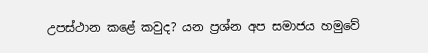උපස්ථාන කළේ කවුද? යන ප්‍රශ්න අප සමාජය හමුවේ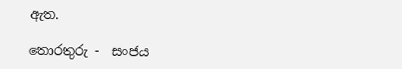ඇත.

තොරතුරු -  සංජය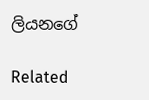ලියනගේ

Related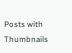Posts with Thumbnails